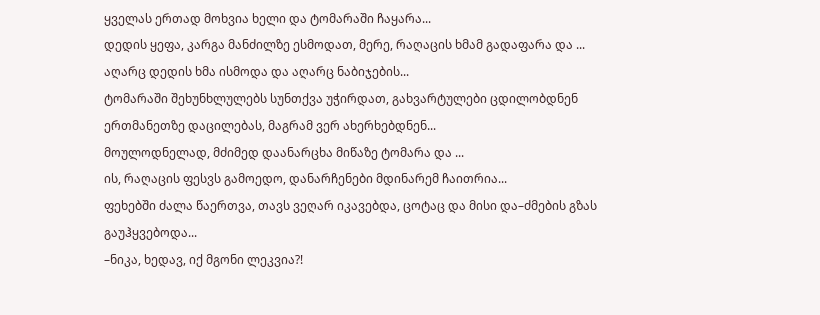ყველას ერთად მოხვია ხელი და ტომარაში ჩაყარა...
დედის ყეფა, კარგა მანძილზე ესმოდათ, მერე, რაღაცის ხმამ გადაფარა და ...
აღარც დედის ხმა ისმოდა და აღარც ნაბიჯების...
ტომარაში შეხუნხლულებს სუნთქვა უჭირდათ, გახვარტულები ცდილობდნენ ერთმანეთზე დაცილებას, მაგრამ ვერ ახერხებდნენ...
მოულოდნელად, მძიმედ დაანარცხა მიწაზე ტომარა და ...
ის, რაღაცის ფესვს გამოედო, დანარჩენები მდინარემ ჩაითრია...
ფეხებში ძალა წაერთვა, თავს ვეღარ იკავებდა, ცოტაც და მისი და–ძმების გზას გაუჰყვებოდა...
–ნიკა, ხედავ, იქ მგონი ლეკვია?!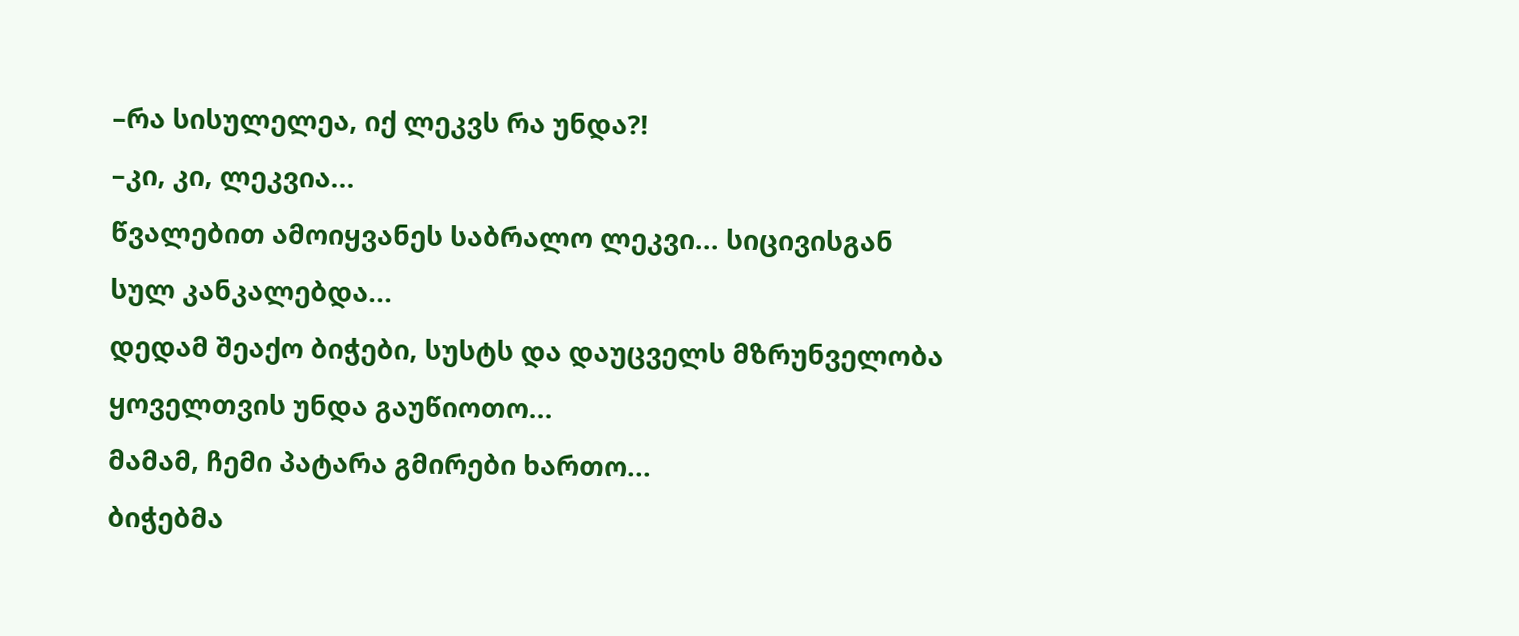–რა სისულელეა, იქ ლეკვს რა უნდა?!
–კი, კი, ლეკვია...
წვალებით ამოიყვანეს საბრალო ლეკვი... სიცივისგან სულ კანკალებდა...
დედამ შეაქო ბიჭები, სუსტს და დაუცველს მზრუნველობა ყოველთვის უნდა გაუწიოთო...
მამამ, ჩემი პატარა გმირები ხართო...
ბიჭებმა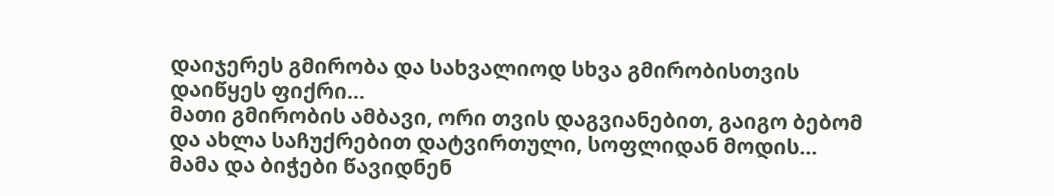დაიჯერეს გმირობა და სახვალიოდ სხვა გმირობისთვის დაიწყეს ფიქრი...
მათი გმირობის ამბავი, ორი თვის დაგვიანებით, გაიგო ბებომ და ახლა საჩუქრებით დატვირთული, სოფლიდან მოდის...
მამა და ბიჭები წავიდნენ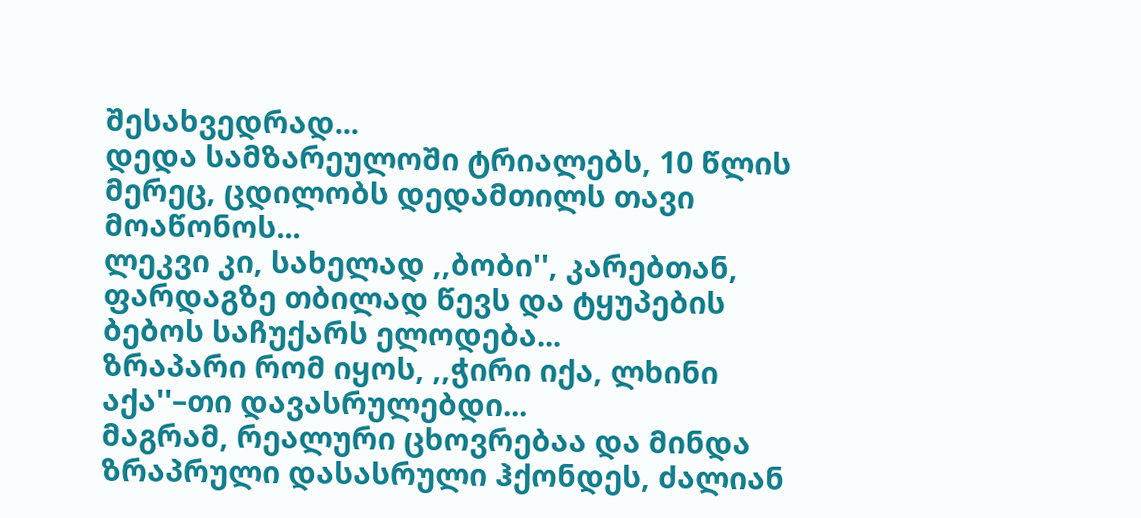შესახვედრად...
დედა სამზარეულოში ტრიალებს, 10 წლის მერეც, ცდილობს დედამთილს თავი მოაწონოს...
ლეკვი კი, სახელად ,,ბობი'', კარებთან, ფარდაგზე თბილად წევს და ტყუპების ბებოს საჩუქარს ელოდება...
ზრაპარი რომ იყოს, ,,ჭირი იქა, ლხინი აქა''–თი დავასრულებდი...
მაგრამ, რეალური ცხოვრებაა და მინდა ზრაპრული დასასრული ჰქონდეს, ძალიან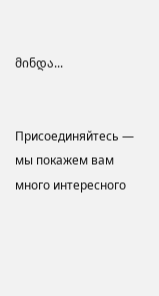მინდა...


Присоединяйтесь — мы покажем вам много интересного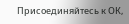Присоединяйтесь к ОК,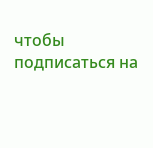чтобы подписаться на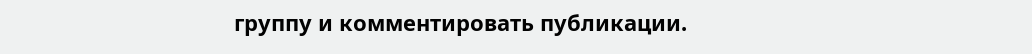группу и комментировать публикации.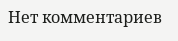Нет комментариев